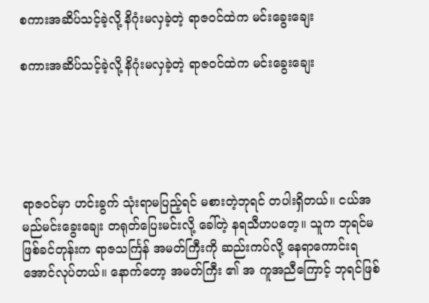စကားအဆိပ်သင့်ခဲ့လို့ နိဂုံးမလှခဲ့တဲ့ ရာဇဝင်ထဲက မင်းခွေးချေး

စကားအဆိပ်သင့်ခဲ့လို့ နိဂုံးမလှခဲ့တဲ့ ရာဇဝင်ထဲက မင်းခွေးချေး





ရာဇဝင်မှာ ဟင်းခွက် သုံးရာမပြည့်ရင် မစားတဲ့ဘုရင် တပါးရှိတယ်။ ငယ်အမည်မင်းခွေးချေး တရုတ်ပြေးမင်းလို့ ခေါ်တဲ့ နရသီဟပတေ့။ သူက ဘုရင်မဖြစ်ခင်တုန်းက ရာဇသင်္ကြန် အမတ်ကြီးကို ဆည်းကပ်လို့ နေရာကောင်းရအောင်လုပ်တယ်။ နောက်တော့ အမတ်ကြီး ၏ အ ကူအညီကြောင့် ဘုရင်ဖြစ်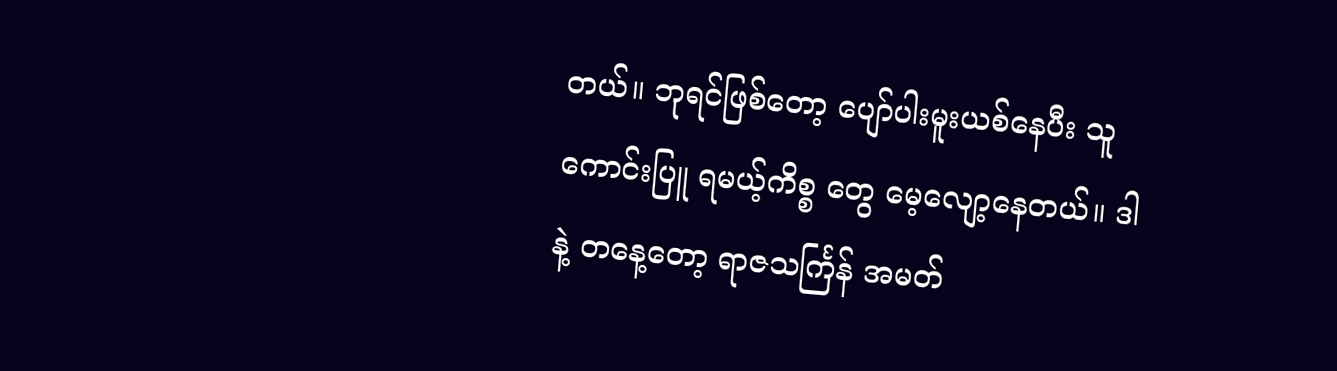တယ်။ ဘုရင်ဖြစ်တော့ ပျော်ပါးမူးယစ်နေပီး သူကောင်းပြူ ရမယ့်ကိစ္စ တွေ မေ့လျော့နေတယ်။ ဒါနဲ့ တနေ့တော့ ရာဇသင်္ကြန် အမတ်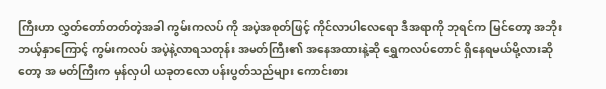ကြီးဟာ လွှတ်တော်တတ်တဲ့အခါ ကွမ်းကလပ် ကို အပဲ့အစုတ်ဖြင့် ကိုင်လာပါလေရော ဒီအရာကို ဘုရင်က မြင်တော့ အဘိုး ဘယ့်နှာကြောင့် ကွမ်းကလပ် အပဲ့နဲ့လာရသတုန်း အမတ်ကြီး၏ အနေအထားနဲ့ဆို ရွှေကလပ်တောင် ရှိနေရမယ်မို့လားဆိုတော့ အ မတ်ကြီးက မှန်လှပါ ယခုတလော ပန်းပွတ်သည်များ ကောင်းစား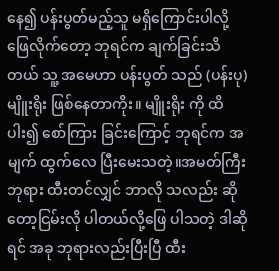နေ၍ ပန်းပွတ်မည့်သူ မရှိကြောင်းပါလို့ ဖြေလိုက်တော့ ဘုရင်က ချက်ခြင်းသိတယ် သူ့ အမေဟာ ပန်းပွတ် သည် (ပန်းပု) မျိူးရိုး ဖြစ်နေတာကိုး။ မျိူးရိုး ကို ထိပါး၍ စော်ကြား ခြင်းကြောင့် ဘုရင်က အ မျက် ထွက်လေ ပြီးမေးသတဲ့။အမတ်ကြီး ဘုရား ထီးတင်လျှင် ဘာလို သလည်း ဆိုတော့ငြမ်းလို ပါတယ်လို့ဖြေ ပါသတဲ့ ဒါဆို ရင် အခု ဘုရားလည်းပြီးပြီ ထီး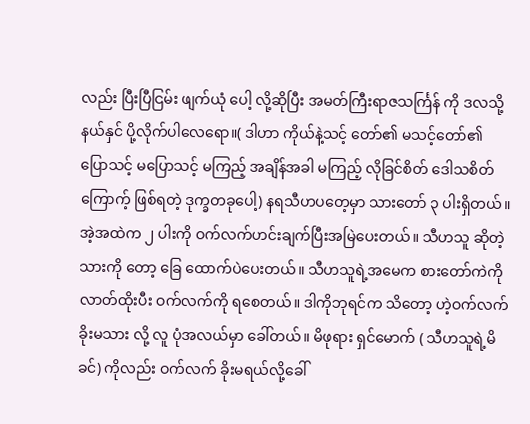လည်း ပြီးပြီငြမ်း ဖျက်ယုံ ပေါ့ လို့ဆိုပြီး အမတ်ကြီးရာဇသင်္ကြန် ကို ဒလသို့နယ်နှင် ပို့လိုက်ပါလေရော။( ဒါဟာ ကိုယ်နဲ့သင့် တော်၏ မသင့်တော်၏ ပြောသင့် မပြောသင့် မကြည့် အချိန်အခါ မကြည့် လိုခြင်စိတ် ဒေါသစိတ်ကြောက့် ဖြစ်ရတဲ့ ဒုက္ခတခုပေါ့) နရသီဟပတေ့မှာ သားတော် ၃ ပါးရှိတယ်။ အဲ့အထဲက ၂ ပါးကို ဝက်လက်ဟင်းချက်ပြီးအမြဲပေးတယ်။ သီဟသူ ဆိုတဲ့သားကို တော့ ခြေ ထောက်ပဲပေးတယ်။ သီဟသူရဲ့အမေက စားတော်ကဲကို လာတ်ထိုးပီး ဝက်လက်ကို ရစေတယ်။ ဒါကိုဘုရင်က သိတော့ ဟဲ့ဝက်လက်ခိုးမသား လို့ လူ ပုံအလယ်မှာ ခေါ်တယ်။ မိဖုရား ရှင်မောက် ( သီဟသူရဲ့မိခင်) ကိုလည်း ဝက်လက် ခိုးမရယ်လို့ခေါ်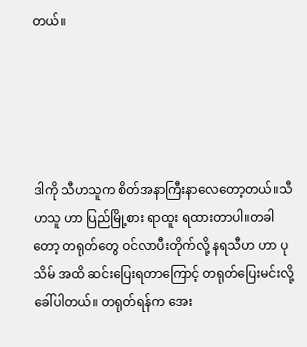တယ်။





ဒါကို သီဟသူက စိတ်အနာကြီးနာလေတော့တယ်။သီဟသူ ဟာ ပြည်မြို့စား ရာထူး ရထားတာပါ။တခါတော့ တရုတ်တွေ ဝင်လာပီးတိုက်လို့ နရသီဟ ဟာ ပုသိမ် အထိ ဆင်းပြေးရတာကြောင့် တရုတ်ပြေးမင်းလို့ခေါ်ပါတယ်။ တရုတ်ရန်က အေး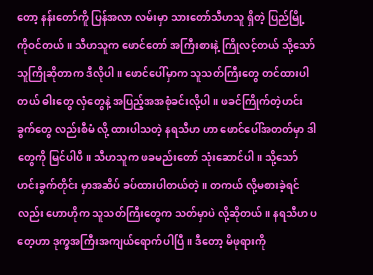တော့ နန်းတော်ကိူ ပြန်အလာ လမ်းမှာ သားတော်သီဟသူ ရှိတဲ့ ပြည်မြို့ ကိုဝင်တယ်။ သီဟသူက ဖောင်တော် အကြီးစားနဲ့ ကြိုလင့်တယ် သို့သော် သူကြိုဆိုတာက ဒီလိုပါ။ ဖောင်ပေါ်မှာက သူသတ်ကြီးတွေ တင်ထားပါတယ် ဓါးတွေ လှံတွေနဲ့ အပြည့်အအစုံခင်းလို့ပါ။ ဖခင်ကြိုက်တဲ့ဟင်းခွက်တွေ လည်းစီမံ လို့ ထားပါသတဲ့ နရသီဟ ဟာ ဖောင်ပေါ်အတတ်မှာ ဒါတွေကို မြင်ပါပီ။ သီဟသူက ဖခမည်းတော် သုံးဆောင်ပါ။ သို့သော် ဟင်းခွက်တိုင်း မှာအဆိပ် ခပ်ထားပါတယ်တဲ့။ တကယ် လို့မစားခဲ့ရင်လည်း ဟောဟိုက သူသတ်ကြီးတွေက သတ်မှာပဲ လို့ဆိုတယ်။ နရသီဟ ပတေ့ဟာ ဒုက္ခအကြီးအကျယ်ရောက်ပါပြီ။ ဒီတော့ မိဖုရားကို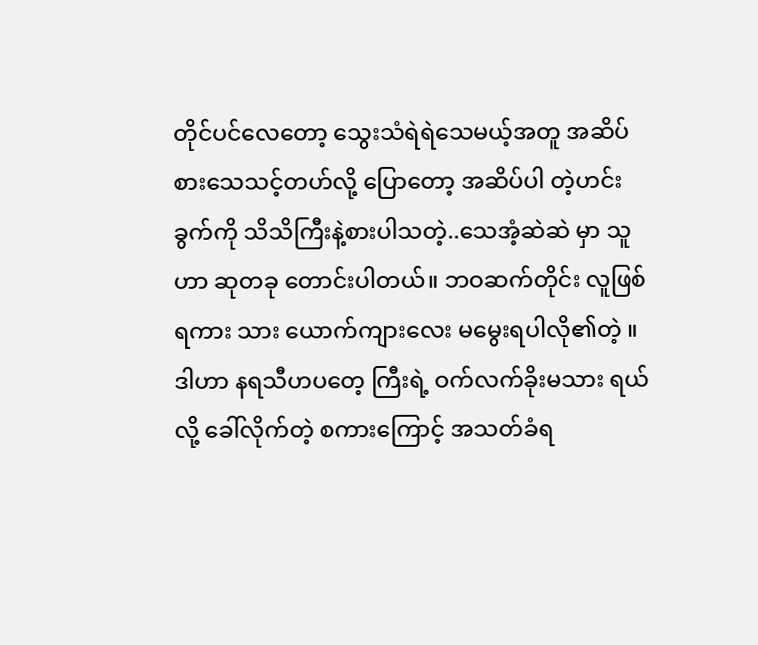တိုင်ပင်လေတော့ သွေးသံရဲရဲသေမယ့်အတူ အဆိပ်စားသေသင့်တဟ်လို့ ပြောတော့ အဆိပ်ပါ တဲ့ဟင်းခွက်ကို သိသိကြီးနဲ့စားပါသတဲ့..သေအံ့ဆဲဆဲ မှာ သူဟာ ဆုတခု တောင်းပါတယ်။ ဘဝဆက်တိုင်း လူဖြစ်ရကား သား ယောက်ကျားလေး မမွေးရပါလို၏တဲ့ ။ ဒါဟာ နရသီဟပတေ့ ကြီးရဲ့ ဝက်လက်ခိုးမသား ရယ်လို့ ခေါ်လိုက်တဲ့ စကားကြောင့် အသတ်ခံရ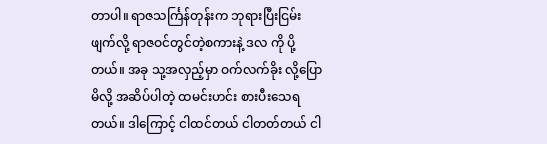တာပါ။ ရာဇသင်္ကြန်တုန်းက ဘုရားပြီးငြမ်းဖျက်လို့ ရာဇဝင်တွင်တဲ့စကားနဲ့ ဒလ ကို ပို့တယ်။ အခု သု့အလှည့်မှာ ဝက်လက်ခိုး လို့ပြောမိလို့ အဆိပ်ပါတဲ့ ထမင်းဟင်း စားပီးသေရတယ်။ ဒါကြောင့် ငါထင်တယ် ငါတတ်တယ် ငါ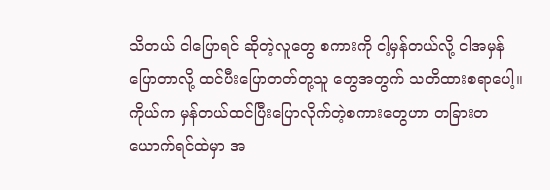သိတယ် ငါပြောရင် ဆိုတဲ့လူတွေ စကားကို ငါ့မှန်တယ်လို့ ငါအမှန်ပြောတာလို့ ထင်ပီးပြောတတ်တု့သူ တွေအတွက် သတိထားစရာပေါ့။ ကိုယ်က မှန်တယ်ထင်ပြီးပြောလိုက်တဲ့စကားတွေဟာ တခြားတယောက်ရင်ထဲမှာ အ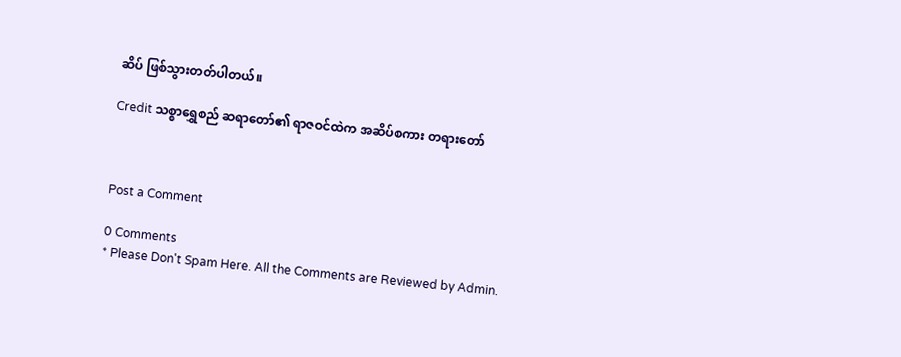ဆိပ် ဖြစ်သွားတတ်ပါတယ်။

Credit သစ္စာရွှေစည် ဆရာတော်၏ ရာဇဝင်ထဲက အဆိပ်စကား တရားတော်



Post a Comment

0 Comments
* Please Don't Spam Here. All the Comments are Reviewed by Admin.